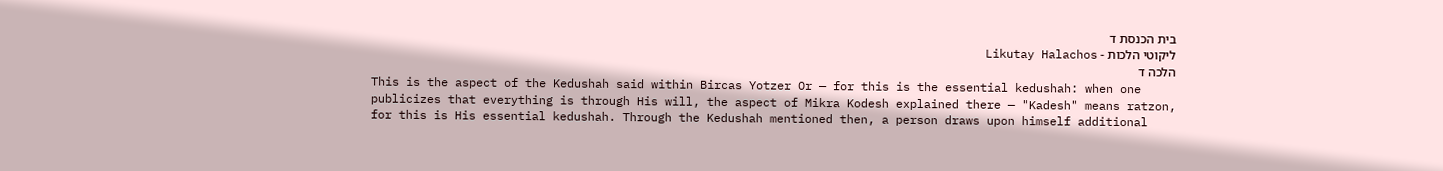בית הכנסת ד
ליקוטי הלכות - Likutay Halachos
הלכה ד
This is the aspect of the Kedushah said within Bircas Yotzer Or — for this is the essential kedushah: when one publicizes that everything is through His will, the aspect of Mikra Kodesh explained there — "Kadesh" means ratzon, for this is His essential kedushah. Through the Kedushah mentioned then, a person draws upon himself additional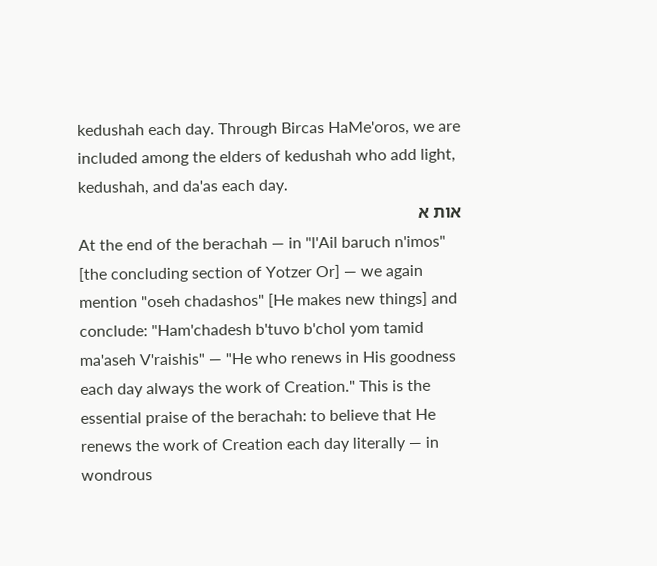kedushah each day. Through Bircas HaMe'oros, we are included among the elders of kedushah who add light, kedushah, and da'as each day.
אות א
At the end of the berachah — in "l'Ail baruch n'imos" [the concluding section of Yotzer Or] — we again mention "oseh chadashos" [He makes new things] and conclude: "Ham'chadesh b'tuvo b'chol yom tamid ma'aseh V'raishis" — "He who renews in His goodness each day always the work of Creation." This is the essential praise of the berachah: to believe that He renews the work of Creation each day literally — in wondrous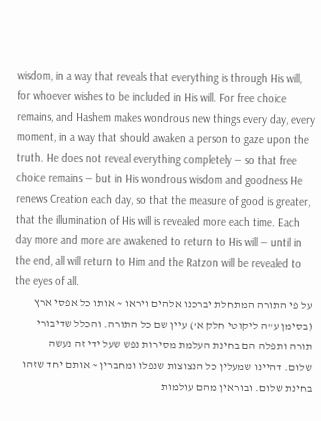wisdom, in a way that reveals that everything is through His will, for whoever wishes to be included in His will. For free choice remains, and Hashem makes wondrous new things every day, every moment, in a way that should awaken a person to gaze upon the truth. He does not reveal everything completely — so that free choice remains — but in His wondrous wisdom and goodness He renews Creation each day, so that the measure of good is greater, that the illumination of His will is revealed more each time. Each day more and more are awakened to return to His will — until in the end, all will return to Him and the Ratzon will be revealed to the eyes of all.
על פי התורה המתחלת יברכנו אלהים ויראו ~ אותו כל אפסי ארץ (בסימן ע"ה ליקוטי חלק א') עיין שם כל התורה. והכלל שדיבורי תורה ותפלה הם בחינת העלמת מסירות נפש שעל ידי זה נעשה שלום. דהיינו שמעלין כל הנצוצות שנפלו ומחברין ~ אותם יחד שזהו בחינת שלום. ובוראין מהם עולמות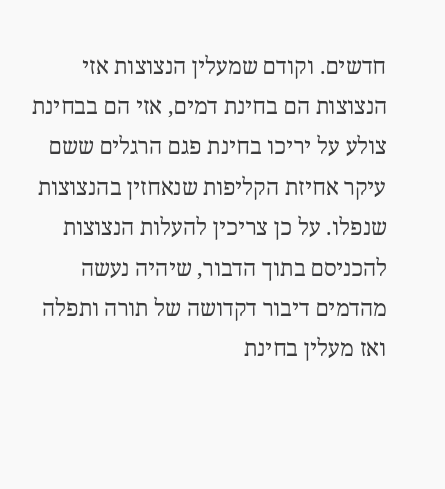חדשים. וקודם שמעלין הנצוצות אזי הנצוצות הם בחינת דמים, אזי הם בבחינת צולע על יריכו בחינת פגם הרגלים ששם עיקר אחיזת הקליפות שנאחזין בהנצוצות שנפלו. על כן צריכין להעלות הנצוצות להכניסם בתוך הדבור, שיהיה נעשה מהדמים דיבור דקדושה של תורה ותפלה ואז מעלין בחינת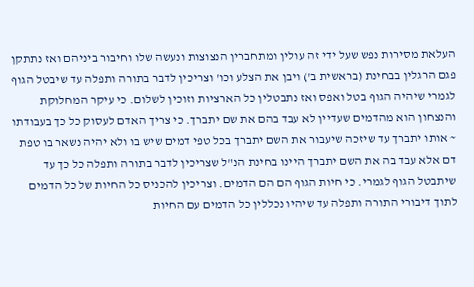העלאת מסירות נפש שעל ידי זה עולין ומתחברין הנצוצות ונעשה שלו וחיבור ביניהם ואז נתתקן פגם הרגלין בבחינת (בראשית ב') ויבן את הצלע וכו' וצריכין לדבר בתורה ותפלה עד שיבטל הגוף לגמרי שיהיה הגוף בטל ואפס ואז נתבטלין כל הארציות וזוכין לשלום. כי עיקר המחלוקת והנצחון הוא מהדמים שעדיין לא עבד בהם את שם יתברך. כי צריך האדם לעסוק כל כך בעבודתו ~ אותו יתברך עד שיזכה שיעבור את השם יתברך בכל טפי דמים שיש בו ולא יהיה נשאר בו טפת דם אלא עבד בה את השם יתברך היינו בחינת הנ"ל שצריכין לדבר בתורה ותפלה כל כך עד שיתבטל הגוף לגמרי. כי חיות הגוף הם הם הדמים. וצריכין להכניס כל החיות של כל הדמים לתוך דיבורי התורה ותפלה עד שיהיו נכללין כל הדמים עם החיות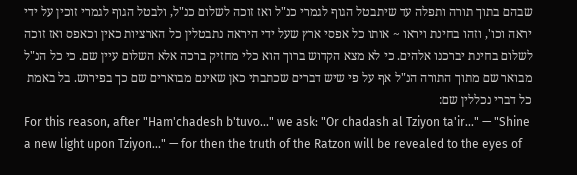שבהם בתוך תורה ותפלה עד שיתבטל הגוף לגמרי כנ"ל ואז זוכה לשלום כנ"ל, ולבטל הגוף לגמרי זוכין על ידי יראה וכו', וזהו בחינת ויראו ~ אותו כל אפסי ארץ שעל ידי היראה נתבטלין כל הארציות כאין וכאפס ואז זוכה לשלום בחינת יברכנו אלהים. כי לא מצא הקדוש ברוך הוא כלי מחזיק ברכה אלא השלום עיין שם. כי כל הנ"ל מבואר שם מתוך התורה הנ"ל אף על פי שיש דברים שכתבתי כאן שאינם מבוארים שם כך בפירוש. בל באמת כל דברי נכללין שם:
For this reason, after "Ham'chadesh b'tuvo..." we ask: "Or chadash al Tziyon ta'ir..." — "Shine a new light upon Tziyon..." — for then the truth of the Ratzon will be revealed to the eyes of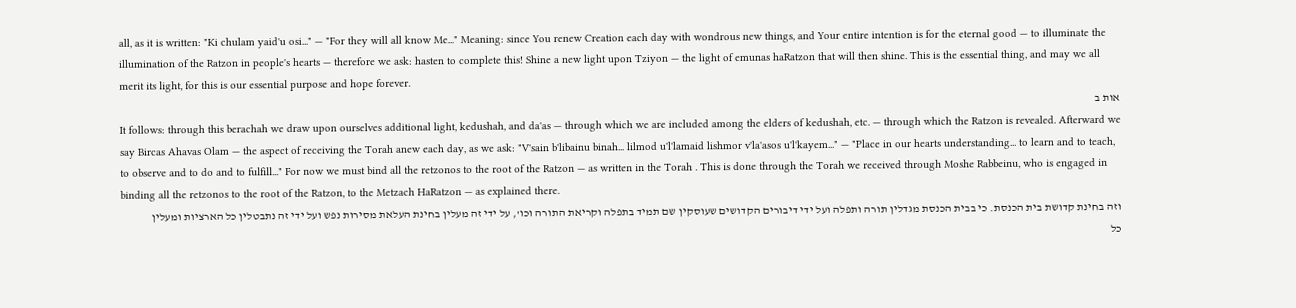all, as it is written: "Ki chulam yaid'u osi..." — "For they will all know Me..." Meaning: since You renew Creation each day with wondrous new things, and Your entire intention is for the eternal good — to illuminate the illumination of the Ratzon in people's hearts — therefore we ask: hasten to complete this! Shine a new light upon Tziyon — the light of emunas haRatzon that will then shine. This is the essential thing, and may we all merit its light, for this is our essential purpose and hope forever.
אות ב
It follows: through this berachah we draw upon ourselves additional light, kedushah, and da'as — through which we are included among the elders of kedushah, etc. — through which the Ratzon is revealed. Afterward we say Bircas Ahavas Olam — the aspect of receiving the Torah anew each day, as we ask: "V'sain b'libainu binah... lilmod u'l'lamaid lishmor v'la'asos u'l'kayem..." — "Place in our hearts understanding... to learn and to teach, to observe and to do and to fulfill..." For now we must bind all the retzonos to the root of the Ratzon — as written in the Torah . This is done through the Torah we received through Moshe Rabbeinu, who is engaged in binding all the retzonos to the root of the Ratzon, to the Metzach HaRatzon — as explained there.
וזה בחינת קדושת בית הכנסת. כי בבית הכנסת מגדלין תורה ותפלה ועל ידי דיבורים הקדושים שעוסקין שם תמיד בתפלה וקריאת התורה וכו', על ידי זה מעלין בחינת העלאת מסירות נפש ועל ידי זה נתבטלין כל הארציות ומעלין כל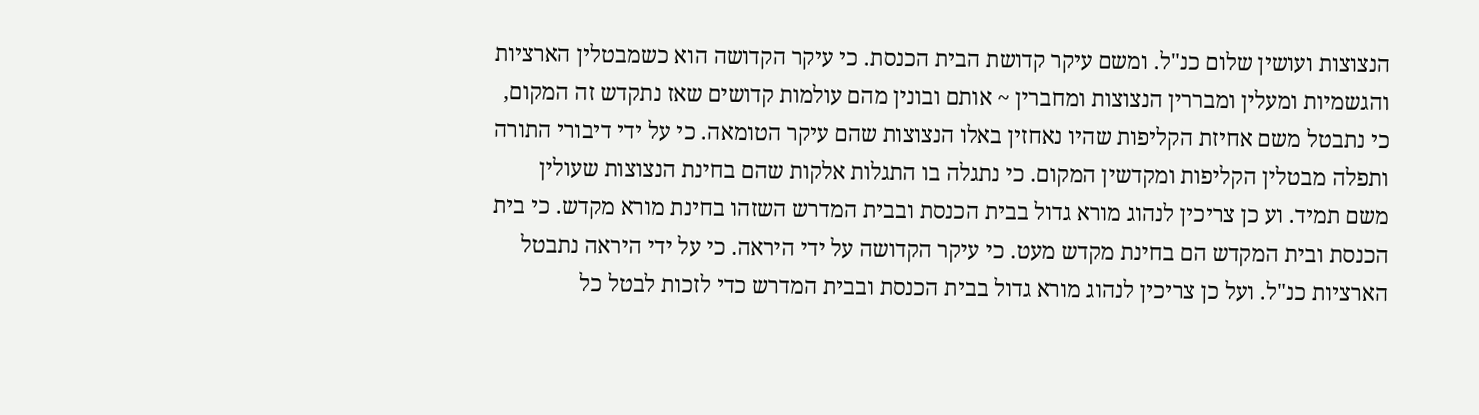הנצוצות ועושין שלום כנ"ל. ומשם עיקר קדושת הבית הכנסת. כי עיקר הקדושה הוא כשמבטלין הארציות והגשמיות ומעלין ומבררין הנצוצות ומחברין ~ אותם ובונין מהם עולמות קדושים שאז נתקדש זה המקום, כי נתבטל משם אחיזת הקליפות שהיו נאחזין באלו הנצוצות שהם עיקר הטומאה. כי על ידי דיבורי התורה ותפלה מבטלין הקליפות ומקדשין המקום. כי נתגלה בו התגלות אלקות שהם בחינת הנצוצות שעולין משם תמיד. וע כן צריכין לנהוג מורא גדול בבית הכנסת ובבית המדרש השזהו בחינת מורא מקדש. כי בית הכנסת ובית המקדש הם בחינת מקדש מעט. כי עיקר הקדושה על ידי היראה. כי על ידי היראה נתבטל הארציות כנ"ל. ועל כן צריכין לנהוג מורא גדול בבית הכנסת ובבית המדרש כדי לזכות לבטל כל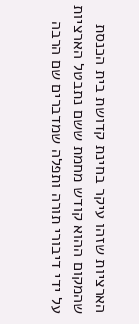הארציות שזהו עיקר בחינת קדושת בית הכנסת שהמקום ההוא קודש מחמת ששם נתבטל הארציות על ידי דיבורי תורה ותפלה שמדברים שם הרבה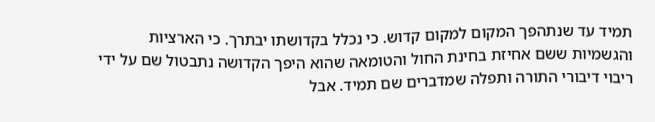תמיד עד שנתהפך המקום למקום קדוש. כי נכלל בקדושתו יבתרך. כי הארציות והגשמיות ששם אחיזת בחינת החול והטומאה שהוא היפך הקדושה נתבטול שם על ידי ריבוי דיבורי התורה ותפלה שמדברים שם תמיד. אבל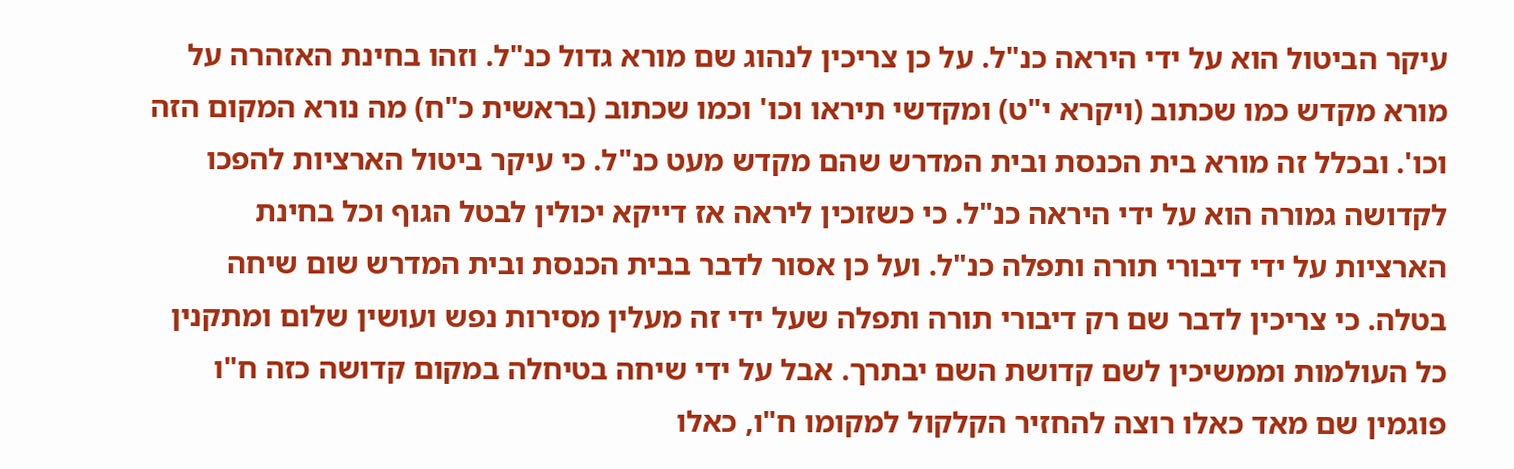עיקר הביטול הוא על ידי היראה כנ"ל. על כן צריכין לנהוג שם מורא גדול כנ"ל. וזהו בחינת האזהרה על מורא מקדש כמו שכתוב (ויקרא י"ט) ומקדשי תיראו וכו' וכמו שכתוב (בראשית כ"ח) מה נורא המקום הזה וכו'. ובכלל זה מורא בית הכנסת ובית המדרש שהם מקדש מעט כנ"ל. כי עיקר ביטול הארציות להפכו לקדושה גמורה הוא על ידי היראה כנ"ל. כי כשזוכין ליראה אז דייקא יכולין לבטל הגוף וכל בחינת הארציות על ידי דיבורי תורה ותפלה כנ"ל. ועל כן אסור לדבר בבית הכנסת ובית המדרש שום שיחה בטלה. כי צריכין לדבר שם רק דיבורי תורה ותפלה שעל ידי זה מעלין מסירות נפש ועושין שלום ומתקנין כל העולמות וממשיכין לשם קדושת השם יבתרך. אבל על ידי שיחה בטיחלה במקום קדושה כזה ח"ו פוגמין שם מאד כאלו רוצה להחזיר הקלקול למקומו ח"ו, כאלו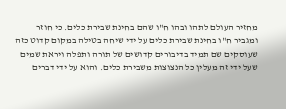מחזיר העולם לתהו ובהו ח"ו שהם בחינת שבירת כלים. כי חוזר ומגביר ח"ו בחינת שבירת כלים על ידי שיחה בטילה במקום קדוט כזה שעוסקים שם תמיד בדיבורים קדושים של תורה ותפלה ויראת שמים שעל ידי זה מעלין כל הנצוצות משבירת כלים. והוא על ידי דברים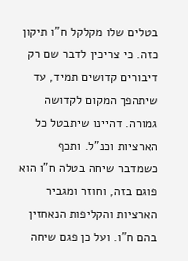בטלים שלו מקלקל ח"ו תיקון כזה. כי צריכין לדבר שם רק דיבורים קדושים תמיד, עד שיתהפך המקום לקדושה גמורה. דהיינו שיתבטל כל הארציות וכנ"ל. ותכף כשמדבר שיחה בטלה ח"ו הוא פוגם בזה, וחוזר ומגביר הארציות והקליפות הנאחזין בהם ח"ו. ועל כן פגם שיחה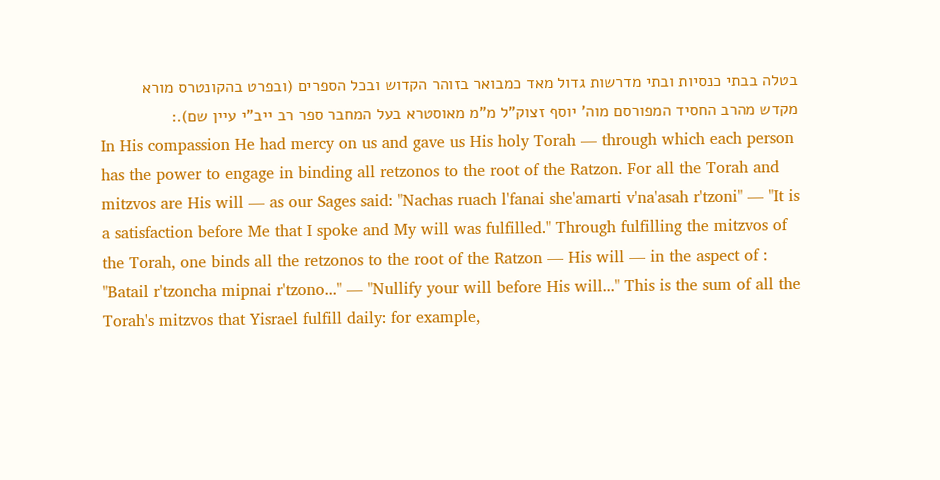בטלה בבתי כנסיות ובתי מדרשות גדול מאד כמבואר בזוהר הקדוש ובכל הספרים (ובפרט בהקונטרס מורא מקדש מהרב החסיד המפורסם מוה' יוסף זצוק"ל מ"מ מאוסטרא בעל המחבר ספר רב ייב"י עיין שם).:
In His compassion He had mercy on us and gave us His holy Torah — through which each person has the power to engage in binding all retzonos to the root of the Ratzon. For all the Torah and mitzvos are His will — as our Sages said: "Nachas ruach l'fanai she'amarti v'na'asah r'tzoni" — "It is a satisfaction before Me that I spoke and My will was fulfilled." Through fulfilling the mitzvos of the Torah, one binds all the retzonos to the root of the Ratzon — His will — in the aspect of : "Batail r'tzoncha mipnai r'tzono..." — "Nullify your will before His will..." This is the sum of all the Torah's mitzvos that Yisrael fulfill daily: for example,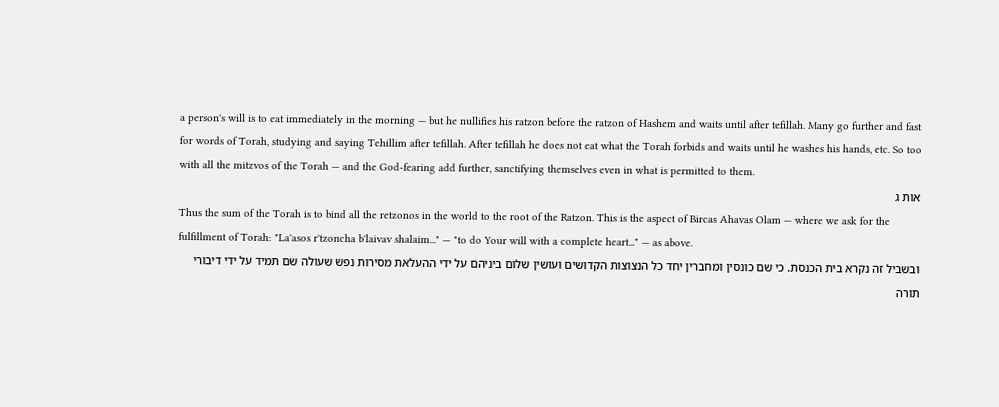a person's will is to eat immediately in the morning — but he nullifies his ratzon before the ratzon of Hashem and waits until after tefillah. Many go further and fast for words of Torah, studying and saying Tehillim after tefillah. After tefillah he does not eat what the Torah forbids and waits until he washes his hands, etc. So too with all the mitzvos of the Torah — and the God-fearing add further, sanctifying themselves even in what is permitted to them.
אות ג
Thus the sum of the Torah is to bind all the retzonos in the world to the root of the Ratzon. This is the aspect of Bircas Ahavas Olam — where we ask for the fulfillment of Torah: "La'asos r'tzoncha b'laivav shalaim..." — "to do Your will with a complete heart..." — as above.
ובשביל זה נקרא בית הכנסת. כי שם כונסין ומחברין יחד כל הנצוצות הקדושים ועושין שלום ביניהם על ידי ההעלאת מסירות נפש שעולה שם תמיד על ידי דיבורי תורה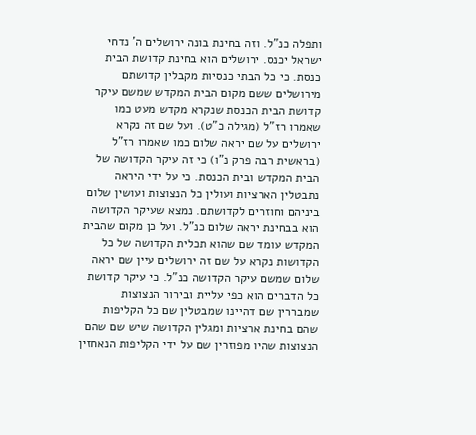ותפלה כנ"ל. וזה בחינת בונה ירושלים ה' נדחי ישראל יכנס. ירושלים הוא בחינת קדושת הבית כנסת. כי כל הבתי כנסיות מקבלין קדושתם מירושלים ששם מקום הבית המקדש שמשם עיקר קדושת הבית הכנסת שנקרא מקדש מעט כמו שאמרו רז"ל (מגילה כ"ט). ועל שם זה נקרא ירושלים על שם יראה שלום כמו שאמרו רז"ל (בראשית רבה פרק נ"ו) כי זה עיקר הקדושה של הבית המקדש ובית הכנסת. כי על ידי היראה נתבטלין הארציות ועולין כל הנצוצות ועושין שלום ביניהם וחוזרים לקדושתם. נמצא שעיקר הקדושה הוא בבחינת יראה שלום כנ"ל. ועל כן מקום שהבית המקדש עומד שם שהוא תכלית הקדושה של כל הקדושות נקרא על שם זה ירושלים עיין שם יראה שלום שמשם עיקר הקדושה כנ"ל. כי עיקר קדושת כל הדברים הוא כפי עליית ובירור הנצוצות שמבררין שם דהיינו שמבטלין שם כל הקליפות שהם בחינת ארציות ומגלין הקדושה שיש שם שהם הנצוצות שהיו מפוזרין שם על ידי הקליפות הנאחזין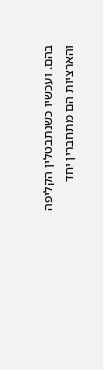בהם. ועכשיו כשנתבטלין הקליפה והארציות הם מתחברין יחד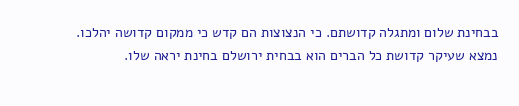בבחינת שלום ומתגלה קדושתם. כי הנצוצות הם קדש כי ממקום קדושה יהלכו. נמצא שעיקר קדושת כל הברים הוא בבחית ירושלם בחינת יראה שלו.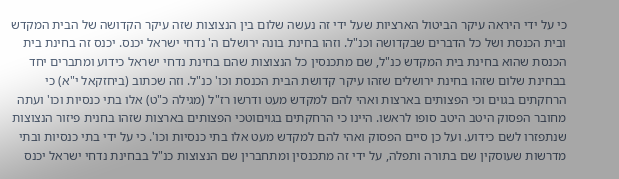כי על ידי היראה עיקר הביטול הארציות שעל ידי זה נעשה שלום בין הנצוצות שזה עיקר הקדושה של הבית המקדש ובית הכנסת ושל כל הדברים שבקדושה וכנ"ל. וזהו בחינת בונה ירושלם ה' נדחי ישראל יכנס. יכנס זה בחינת בית הכנסת שהוא בחינת בית המקדש כנ"ל, שם מתכנסין כל הנצוצות שהם בחינת נדחי ישראל כידוע ומתברים יחד בבחינת שלום שזהו בחינת ירושלים שזהו עיקר קדושת הבית הכנסת וכו' כנ"ל. וזה שכתוב (ביחזקאל י"א) כי הרחקתים בגוים וכי הפצותים בארצות ואהי להם למקדש מעט ודרשו רז"ל (מגילה כ"ט) אלו בתי כנסיות וכו' ועתה מחובר הפסוק היטב היטב סופו לראשו. היינו כי הרחקתים בגויםוטכי הפצותים בארצות שזהו בחנית פיזור הנצוצות שנתפזרו לשם כידוע. ועל כן סיים הפסוק ואהי להם למקדש מעט אלו בתי כנסיות וכו'. כי על ידי בתי כנסיות ובתי מדרשות שעוסקין שם בתורה ותפלה, על ידי זה מתכנסין ומתחברין שם הנצוצות כנ"ל בבחינת נדחי ישראל יכנס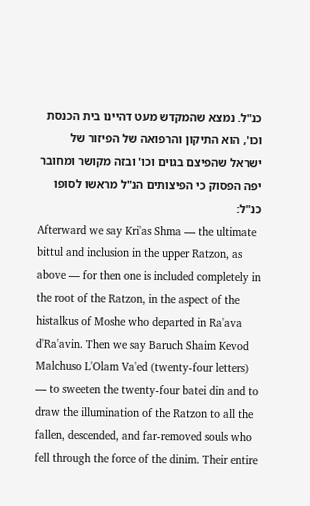כנ"ל. נמצא שהמקדש מעט דהיינו בית הכנסת וכו', הוא התיקון והרפואה של הפיזור של ישראל שהפיצם בגוים וכו' ובזה מקושר ומחובר יפה הפסוק כי הפיצותים הנ"ל מראשו לסופו כנ"ל:
Afterward we say Kri'as Shma — the ultimate bittul and inclusion in the upper Ratzon, as above — for then one is included completely in the root of the Ratzon, in the aspect of the histalkus of Moshe who departed in Ra'ava d'Ra'avin. Then we say Baruch Shaim Kevod Malchuso L'Olam Va'ed (twenty-four letters) — to sweeten the twenty-four batei din and to draw the illumination of the Ratzon to all the fallen, descended, and far-removed souls who fell through the force of the dinim. Their entire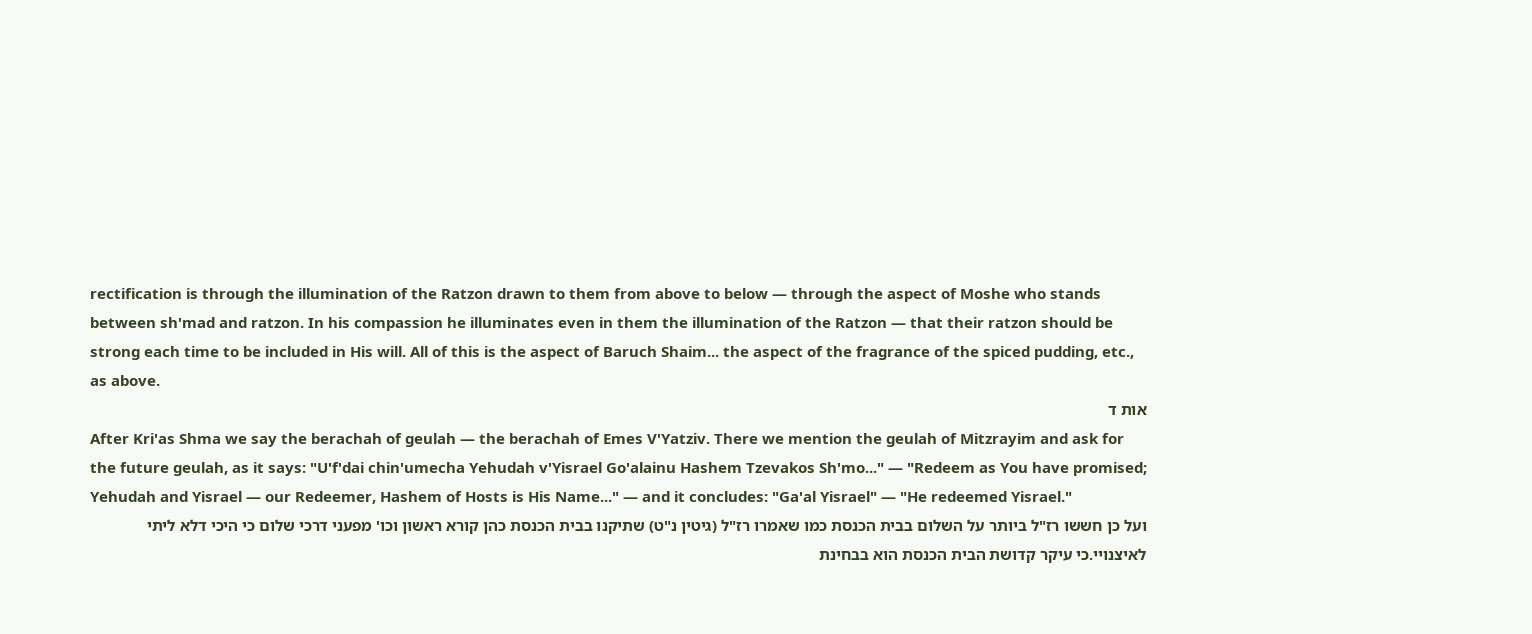rectification is through the illumination of the Ratzon drawn to them from above to below — through the aspect of Moshe who stands between sh'mad and ratzon. In his compassion he illuminates even in them the illumination of the Ratzon — that their ratzon should be strong each time to be included in His will. All of this is the aspect of Baruch Shaim... the aspect of the fragrance of the spiced pudding, etc., as above.
אות ד
After Kri'as Shma we say the berachah of geulah — the berachah of Emes V'Yatziv. There we mention the geulah of Mitzrayim and ask for the future geulah, as it says: "U'f'dai chin'umecha Yehudah v'Yisrael Go'alainu Hashem Tzevakos Sh'mo..." — "Redeem as You have promised; Yehudah and Yisrael — our Redeemer, Hashem of Hosts is His Name..." — and it concludes: "Ga'al Yisrael" — "He redeemed Yisrael."
ועל כן חששו רז"ל ביותר על השלום בבית הכנסת כמו שאמרו רז"ל (גיטין נ"ט) שתיקנו בבית הכנסת כהן קורא ראשון וכו' מפעני דרכי שלום כי היכי דלא ליתי לאיצנויי.כי עיקר קדושת הבית הכנסת הוא בבחינת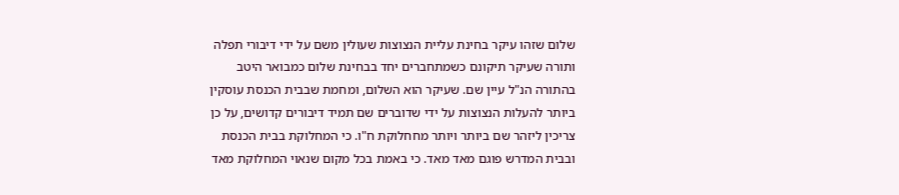שלום שזהו עיקר בחינת עליית הנצוצות שעולין משם על ידי דיבורי תפלה ותורה שעיקר תיקונם כשמתחברים יחד בבחינת שלום כמבואר היטב בהתורה הנ"ל עיין שם. שעיקר הוא השלום, ומחמת שבבית הכנסת עוסקין ביותר להעלות הנצוצות על ידי שדוברים שם תמיד דיבורים קדושים, על כן צריכין ליזהר שם ביותר ויותר מחחלוקת ח"ו. כי המחלוקת בבית הכנסת ובבית המדרש פוגם מאד מאד. כי באמת בכל מקום שנאוי המחלוקת מאד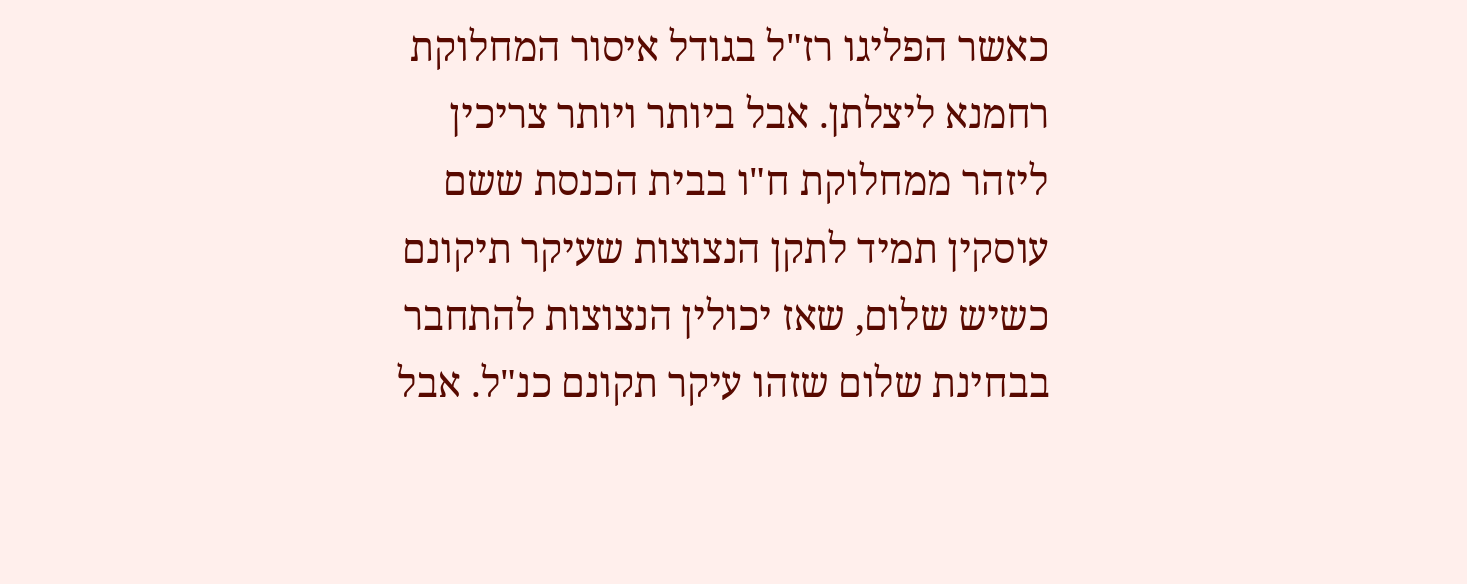כאשר הפליגו רז"ל בגודל איסור המחלוקת רחמנא ליצלתן. אבל ביותר ויותר צריכין ליזהר ממחלוקת ח"ו בבית הכנסת ששם עוסקין תמיד לתקן הנצוצות שעיקר תיקונם כשיש שלום, שאז יכולין הנצוצות להתחבר בבחינת שלום שזהו עיקר תקונם כנ"ל. אבל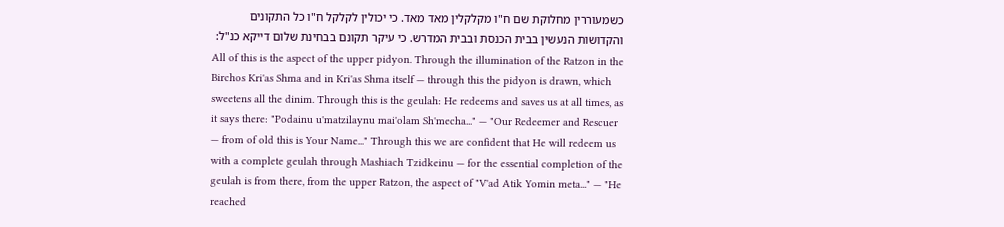כשמעוררין מחלוקת שם ח"ו מקלקלין מאד מאד. כי יכולין לקלקל ח"ו כל התקונים והקדושות הנעשין בבית הכנסת ובבית המדרש. כי עיקר תקונם בבחינת שלום דייקא כנ"ל:
All of this is the aspect of the upper pidyon. Through the illumination of the Ratzon in the Birchos Kri'as Shma and in Kri'as Shma itself — through this the pidyon is drawn, which sweetens all the dinim. Through this is the geulah: He redeems and saves us at all times, as it says there: "Podainu u'matzilaynu mai'olam Sh'mecha..." — "Our Redeemer and Rescuer — from of old this is Your Name..." Through this we are confident that He will redeem us with a complete geulah through Mashiach Tzidkeinu — for the essential completion of the geulah is from there, from the upper Ratzon, the aspect of "V'ad Atik Yomin meta..." — "He reached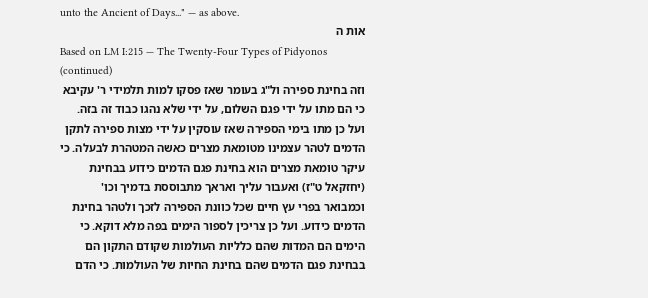unto the Ancient of Days..." — as above.
אות ה
Based on LM I:215 — The Twenty-Four Types of Pidyonos (continued)
וזה בחינת ספירה ול"ג בעומר שאז פסקו למות תלמידי ר' עקיבא כי הם מתו על ידי פגם השלום, על ידי שלא נהגו כבוד זה בזה. ועל כן מתו בימי הספירה שאז עוסקין על ידי מצות ספירה לתקן הדמים לטהר עצמינו מטומאת מצרים כאשה המטהרת לבעלה. כי עיקר טומאת מצרים הוא בחינת פגם הדמים כידוע בבחינת (יחזקאל ט"ז) ואעבור עליך ואראך מתבוססת בדמיך וכו' וכמבואר בפרי עץ חיים שכל כוונת הספירה לזכך ולטהר בחינת הדמים כידוע. ועל כן צריכין לספור הימים בפה מלא דוקא. כי הימים הם המדות שהם כלליות העולמות שקודם התקון הם בבחינת פגם הדמים שהם בחינת החיות של העולמות. כי הדם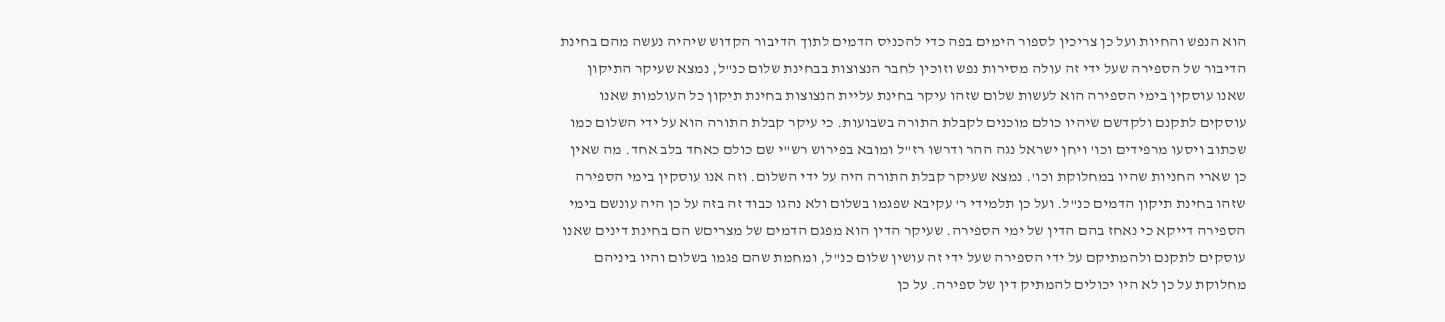הוא הנפש והחיות ועל כן צריכין לספור הימים בפה כדי להכניס הדמים לתוך הדיבור הקדוש שיהיה נעשה מהם בחינת הדיבור של הספירה שעל ידי זה עולה מסירות נפש וזוכין לחבר הנצוצות בבחינת שלום כנ"ל, נמצא שעיקר התיקון שאנו עוסקין בימי הספירה הוא לעשות שלום שזהו עיקר בחינת עליית הנצוצות בחינת תיקון כל העולמות שאנו עוסקים לתקנם ולקדשם שיהיו כולם מוכנים לקבלת התורה בשבועות. כי עיקר קבלת התורה הוא על ידי השלום כמו שכתוב ויסעו מרפידים וכו' ויחן ישראל נגה ההר ודרשו רז"ל ומובא בפירוש רש"י שם כולם כאחד בלב אחד. מה שאין כן שארי החניות שהיו במחלוקת וכו'. נמצא שעיקר קבלת התורה היה על ידי השלום. וזה אנו עוסקין בימי הספירה שזהו בחינת תיקון הדמים כנ"ל. ועל כן תלמידי ר' עקיבא שפגמו בשלום ולא נהגו כבוד זה בזה על כן היה עונשם בימי הספירה דייקא כי נאחז בהם הדין של ימי הספירה. שעיקר הדין הוא מפגם הדמים של מצריםש הם בחינת דינים שאנו עוסקים לתקנם ולהמתיקם על ידי הספירה שעל ידי זה עושין שלום כנ"ל, ומחמת שהם פגמו בשלום והיו ביניהם מחלוקת על כן לא היו יכולים להמתיק דין של ספירה. על כן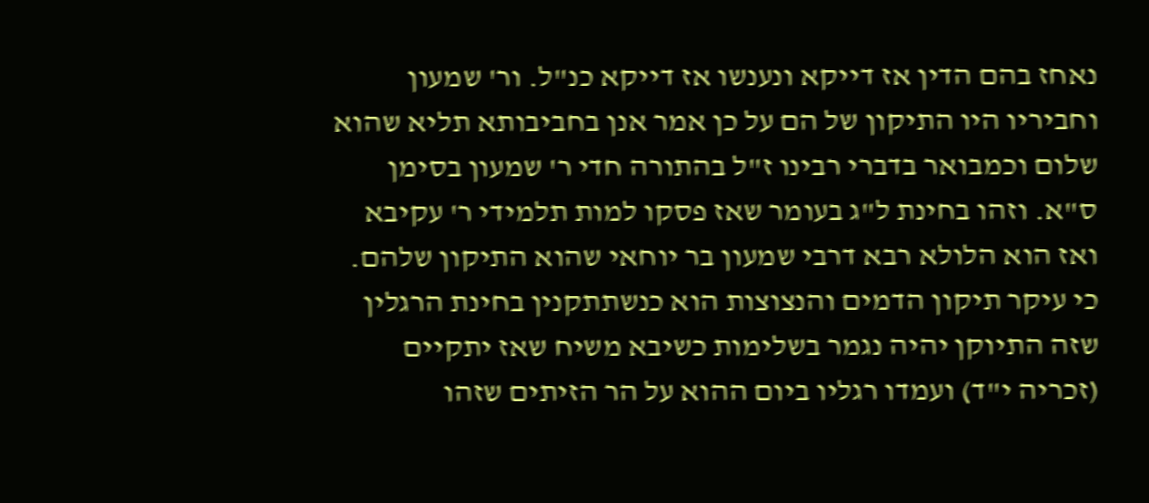נאחז בהם הדין אז דייקא ונענשו אז דייקא כנ"ל. ור' שמעון וחביריו היו התיקון של הם על כן אמר אנן בחביבותא תליא שהוא שלום וכמבואר בדברי רבינו ז"ל בהתורה חדי ר' שמעון בסימן ס"א. וזהו בחינת ל"ג בעומר שאז פסקו למות תלמידי ר' עקיבא ואז הוא הלולא רבא דרבי שמעון בר יוחאי שהוא התיקון שלהם. כי עיקר תיקון הדמים והנצוצות הוא כנשתתקנין בחינת הרגלין שזה התיוקן יהיה נגמר בשלימות כשיבא משיח שאז יתקיים (זכריה י"ד) ועמדו רגליו ביום ההוא על הר הזיתים שזהו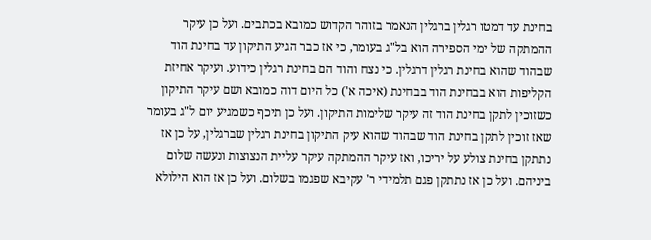בחינת עד דמטו רגלין ברגלין הנאמר בזוהר הקדוש כמובא בכתבים. ועל כן עיקר ההמתקה של ימי הספירה הוא בל"ג בעומר, כי אז כבר הגיע התיקון עד בחינת הוד שבהוד שהוא בחינת רגלין דרגלין. כי נצח והוד הם בחינת רגלין כידוע. ועיקר אחיזת הקליפות הוא בבחינת הוד בבחינת (איכה א') כל היום דוה כמובא ושם עיקר התיקון כשזוכין לתקן בחינת הוד זה עיקר שלימות התיקון. ועל כן תיכף כשמגיע יום ל"ג בעומר שאז זוכין לתקן בחינת הוד שבהוד שהוא עיק התיקון בחינת רגלין שברגלין, על כן אז נתתקן בחינת צולע על יריכו, ואז עיקר ההמתקה עיקר עליית הנצוצות ונעשה שלום ביניהם. ועל כן אז נתתקן פגם תלמידי ר' עקיבא שפגמו בשלום. ועל כן אז הוא הילולא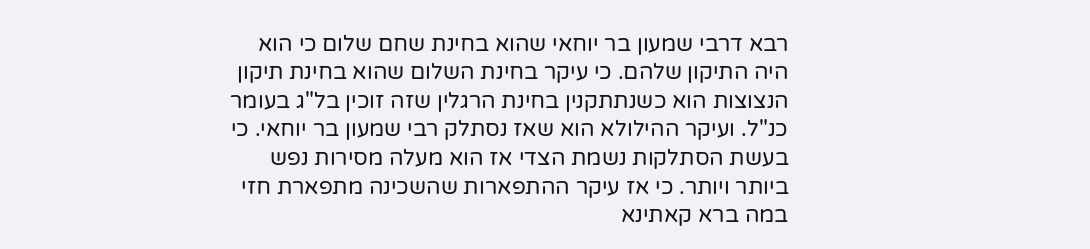רבא דרבי שמעון בר יוחאי שהוא בחינת שחם שלום כי הוא היה התיקון שלהם. כי עיקר בחינת השלום שהוא בחינת תיקון הנצוצות הוא כשנתתקנין בחינת הרגלין שזה זוכין בל"ג בעומר כנ"ל. ועיקר ההילולא הוא שאז נסתלק רבי שמעון בר יוחאי. כי בעשת הסתלקות נשמת הצדי אז הוא מעלה מסירות נפש ביותר ויותר. כי אז עיקר ההתפארות שהשכינה מתפארת חזי במה ברא קאתינא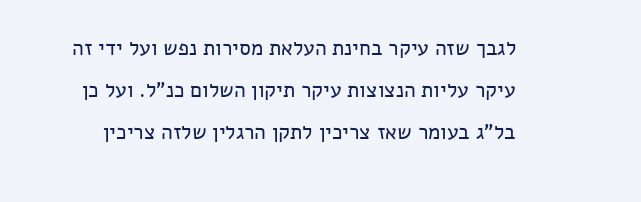לגבך שזה עיקר בחינת העלאת מסירות נפש ועל ידי זה עיקר עליות הנצוצות עיקר תיקון השלום כנ"ל. ועל כן בל"ג בעומר שאז צריכין לתקן הרגלין שלזה צריכין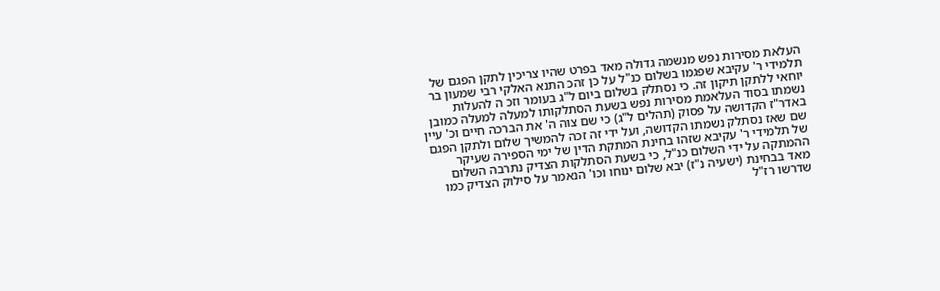העלאת מסירות נפש מנשמה גדולה מאד בפרט שהיו צריכין לתקן הפגם של תלמידי ר' עקיבא שפגמו בשלום כנ"ל על כן זהכ התנא האלקי רבי שמעון בר יוחאי ללתקן תיקון זה. כי נסתלק בשלום ביום ל"ג בעומר וזכ ה להעלות נשמתו בסוד העלאמת מסירות נפש בשעת הסתלקותו למעלה למעלה כמובן באדר"ז הקדושה על פסוק (תהלים ל"ג) כי שם צוה ה' את הברכה חיים וכ' עיין שם שאז נסתלק נשמתו הקדושה, ועל ידי זה זכה להמשיך שלום ולתקן הפגם של תלמידי ר' עקיבא שזהו בחינת המתקת הדין של ימי הספירה שעיקר ההמתקה על ידי השלום כנ"ל, כי בשעת הסתלקות הצדיק נתרבה השלום מאד בבחינת (ישעיה נ"ז) יבא שלום ינוחו וכו' הנאמר על סילוק הצדיק כמו שדרשו רז"ל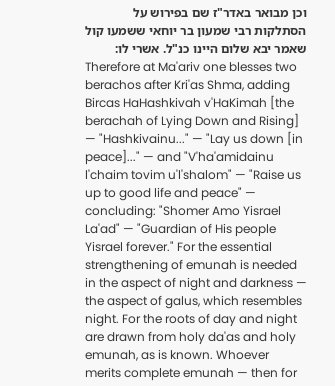וכן מבואר באדר"ז שם בפירוש על הסתלקות רבי שמעון בר יוחאי ששמעו קול שאמר יבא שלום היינו כנ"ל. אשרי לו:
Therefore at Ma'ariv one blesses two berachos after Kri'as Shma, adding Bircas HaHashkivah v'HaKimah [the berachah of Lying Down and Rising] — "Hashkivainu..." — "Lay us down [in peace]..." — and "V'ha'amidainu l'chaim tovim u'l'shalom" — "Raise us up to good life and peace" — concluding: "Shomer Amo Yisrael La'ad" — "Guardian of His people Yisrael forever." For the essential strengthening of emunah is needed in the aspect of night and darkness — the aspect of galus, which resembles night. For the roots of day and night are drawn from holy da'as and holy emunah, as is known. Whoever merits complete emunah — then for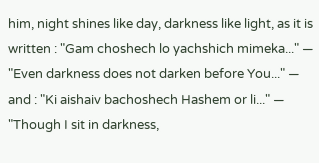him, night shines like day, darkness like light, as it is written : "Gam choshech lo yachshich mimeka..." — "Even darkness does not darken before You..." — and : "Ki aishaiv bachoshech Hashem or li..." — "Though I sit in darkness,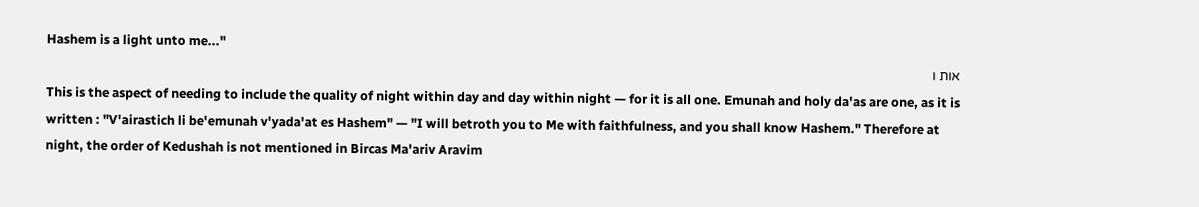Hashem is a light unto me..."
אות ו
This is the aspect of needing to include the quality of night within day and day within night — for it is all one. Emunah and holy da'as are one, as it is written : "V'airastich li be'emunah v'yada'at es Hashem" — "I will betroth you to Me with faithfulness, and you shall know Hashem." Therefore at night, the order of Kedushah is not mentioned in Bircas Ma'ariv Aravim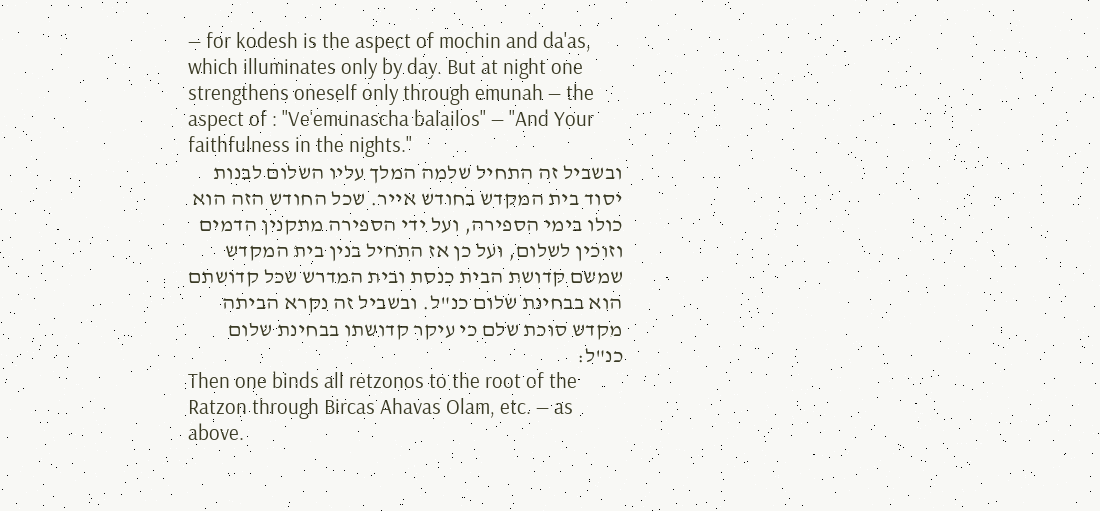— for kodesh is the aspect of mochin and da'as, which illuminates only by day. But at night one strengthens oneself only through emunah — the aspect of : "Ve'emunascha balailos" — "And Your faithfulness in the nights."
ובשביל זה התחיל שלמה המלך עליו השלום לבנות יסוד בית המקדש בחודש אייר. שכל החודש הזה הוא כולו בימי הספירה, ועל ידי הספירה מתקנין הדמים וזוכין לשלום, ועל כן אז התחיל בנין בית המקדש שמשם קדושת הבית כנסת ובית המדרש שכל קדושתם הוא בבחינת שלום כנ"ל. ובשביל זה נקרא הביתה מקדש סוכת שלם כי עיקר קדושתו בבחינת שלום כנ"ל:
Then one binds all retzonos to the root of the Ratzon through Bircas Ahavas Olam, etc. — as above.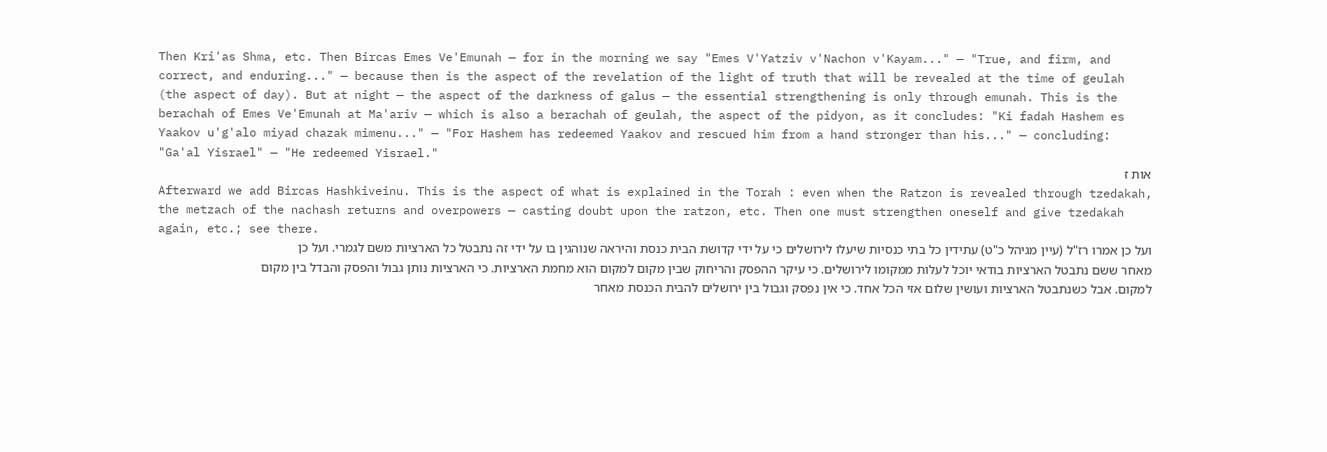Then Kri'as Shma, etc. Then Bircas Emes Ve'Emunah — for in the morning we say "Emes V'Yatziv v'Nachon v'Kayam..." — "True, and firm, and correct, and enduring..." — because then is the aspect of the revelation of the light of truth that will be revealed at the time of geulah (the aspect of day). But at night — the aspect of the darkness of galus — the essential strengthening is only through emunah. This is the berachah of Emes Ve'Emunah at Ma'ariv — which is also a berachah of geulah, the aspect of the pidyon, as it concludes: "Ki fadah Hashem es Yaakov u'g'alo miyad chazak mimenu..." — "For Hashem has redeemed Yaakov and rescued him from a hand stronger than his..." — concluding: "Ga'al Yisrael" — "He redeemed Yisrael."
אות ז
Afterward we add Bircas Hashkiveinu. This is the aspect of what is explained in the Torah : even when the Ratzon is revealed through tzedakah, the metzach of the nachash returns and overpowers — casting doubt upon the ratzon, etc. Then one must strengthen oneself and give tzedakah again, etc.; see there.
ועל כן אמרו רז"ל (עיין מגיהל כ"ט) עתידין כל בתי כנסיות שיעלו לירושלים כי על ידי קדושת הבית כנסת והיראה שנוהגין בו על ידי זה נתבטל כל הארציות משם לגמרי. ועל כן מאחר ששם נתבטל הארציות בודאי יוכל לעלות ממקומו לירושלים. כי עיקר ההפסק והריחוק שבין מקום למקום הוא מחמת הארציות. כי הארציות נותן גבול והפסק והבדל בין מקום למקום. אבל כשנתבטל הארציות ועושין שלום אזי הכל אחד. כי אין נפסק וגבול בין ירושלים להבית הכנסת מאחר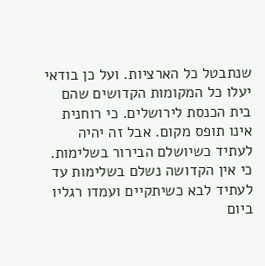שנתבטל כל הארציות. ועל כן בודאי יעלו כל המקומות הקדושים שהם בית הכנסת לירושלים. כי רוחנית אינו תופס מקום. אבל זה יהיה לעתיד כשיושלם הבירור בשלימות. כי אין הקדושה נשלם בשלימות עד לעתיד לבא כשיתקיים ועמדו רגליו ביום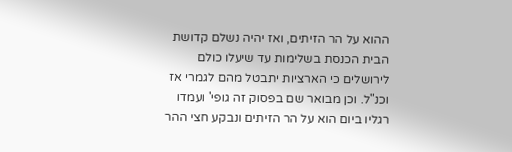ההוא על הר הזיתים, ואז יהיה נשלם קדושת הבית הכנסת בשלימות עד שיעלו כולם לירושלים כי הארציות יתבטל מהם לגמרי אז וכנ"ל. וכן מבואר שם בפסוק זה גופי' ועמדו רגליו ביום הוא על הר הזיתים ונבקע חצי ההר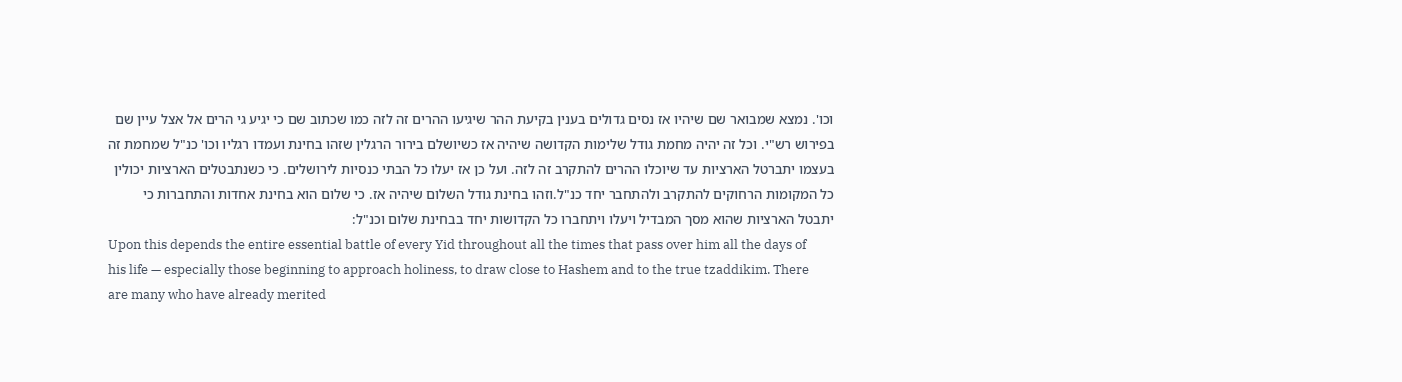וכו'. נמצא שמבואר שם שיהיו אז נסים גדולים בענין בקיעת ההר שיגיעו ההרים זה לזה כמו שכתוב שם כי יגיע גי הרים אל אצל עיין שם בפירוש רש"י. וכל זה יהיה מחמת גודל שלימות הקדושה שיהיה אז כשיושלם בירור הרגלין שזהו בחינת ועמדו רגליו וכו' כנ"ל שמחמת זה בעצמו יתברטל הארציות עד שיוכלו ההרים להתקרב זה לזה. ועל כן אז יעלו כל הבתי כנסיות לירושלים. כי כשנתבטלים הארציות יכולין כל המקומות הרחוקים להתקרב ולהתחבר יחד כנ"ל.וזהו בחינת גודל השלום שיהיה אז. כי שלום הוא בחינת אחדות והתחברות כי יתבטל הארציות שהוא מסך המבדיל ויעלו ויתחברו כל הקדושות יחד בבחינת שלום וכנ"ל:
Upon this depends the entire essential battle of every Yid throughout all the times that pass over him all the days of his life — especially those beginning to approach holiness, to draw close to Hashem and to the true tzaddikim. There are many who have already merited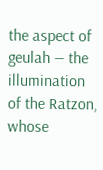the aspect of geulah — the illumination of the Ratzon, whose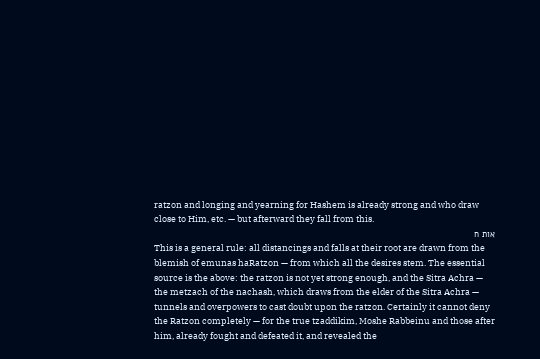ratzon and longing and yearning for Hashem is already strong and who draw close to Him, etc. — but afterward they fall from this.
אות ח
This is a general rule: all distancings and falls at their root are drawn from the blemish of emunas haRatzon — from which all the desires stem. The essential source is the above: the ratzon is not yet strong enough, and the Sitra Achra — the metzach of the nachash, which draws from the elder of the Sitra Achra — tunnels and overpowers to cast doubt upon the ratzon. Certainly it cannot deny the Ratzon completely — for the true tzaddikim, Moshe Rabbeinu and those after him, already fought and defeated it, and revealed the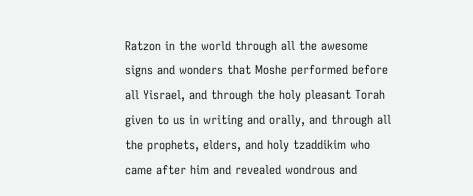Ratzon in the world through all the awesome signs and wonders that Moshe performed before all Yisrael, and through the holy pleasant Torah given to us in writing and orally, and through all the prophets, elders, and holy tzaddikim who came after him and revealed wondrous and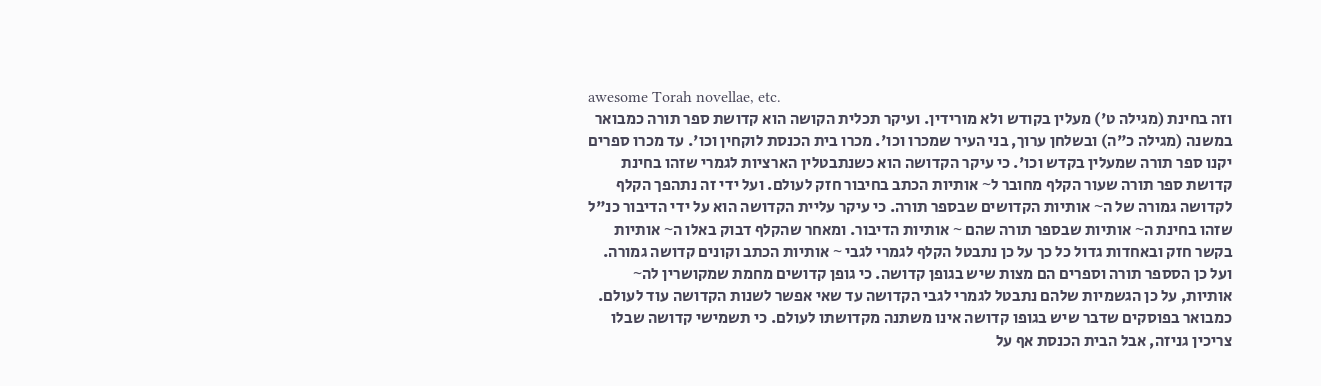awesome Torah novellae, etc.
וזה בחינת (מגילה ט') מעלין בקודש ולא מורידין. ועיקר תכלית הקושה הוא קדושת ספר תורה כמבואר במשנה (מגילה כ"ה) ובשלחן ערוך, בני העיר שמכרו וכו'. מכרו בית הכנסת לוקחין וכו'. עד מכרו ספרים יקנו ספר תורה שמעלין בקדש וכו'. כי עיקר הקדושה הוא כשנתבטלין הארציות לגמרי שזהו בחינת קדושת ספר תורה שעור הקלף מחובר ל~ אותיות הכתב בחיבור חזק לעולם. ועל ידי זה נתהפך הקלף לקדושה גמורה של ה~ אותיות הקדושים שבספר תורה. כי עיקר עליית הקדושה הוא על ידי הדיבור כנ"ל שזהו בחינת ה~ אותיות שבספר תורה שהם ~ אותיות הדיבור. ומאחר שהקלף דבוק באלו ה~ אותיות בקשר חזק ובאחדות גדול כל כך על כן נתבטל הקלף לגמרי לגבי ~ אותיות הכתב וקונים קדושה גמורה. ועל כן הסספר תורה וספרים הם מצות שיש בגופן קדושה. כי גופן קדושים מחמת שמקושרין לה~ אותיות, על כן הגשמיות שלהם נתבטל לגמרי לגבי הקדושה עד שאי אפשר לשנות הקדושה עוד לעולם. כמבואר בפוסקים שדבר שיש בגופו קדושה אינו משתנה מקדושתו לעולם. כי תשמישי קדושה שבלו צריכין גניזה, אבל הבית הכנסת אף על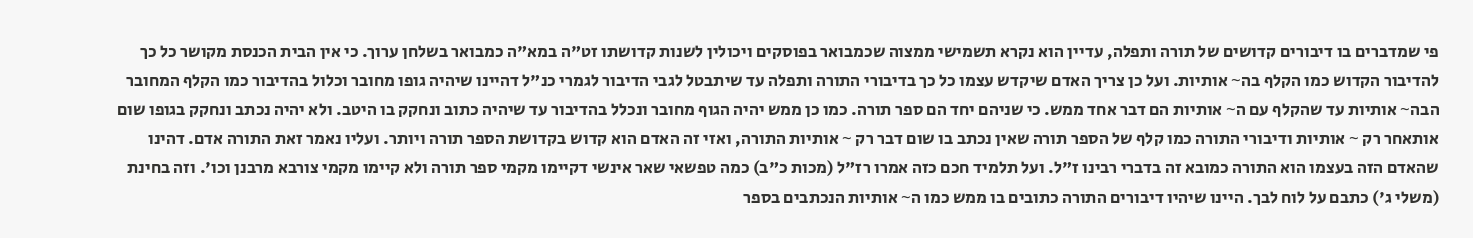פי שמדברים בו דיבורים קדושים של תורה ותפלה, עדיין הוא נקרא תשמישי ממצוה שכמבואר בפוסקים ויכולין לשנות קדושתו זט"ה במא"ה כמבואר בשלחן ערוך. כי אין הבית הכנסת מקושר כל כך להדיבור הקדוש כמו הקלף בה~ אותיות. ועל כן צריך האדם שיקדש עצמו כל כך בדיבורי התורה ותפלה עד שיתבטל לגבי הדיבור לגמרי כנ"ל דהיינו שיהיה גופו מחובר וכלול בהדיבור כמו הקלף המחובר הבה~ אותיות עד שהקלף עם ה~ אותיות הם דבר אחד ממש. כי שניהם יחד הם ספר תורה. כמו כן ממש יהיה הגוף מחובר ונכלל בהדיבור עד שיהיה כתוב ונחקק בו היטב. ולא יהיה נכתב ונחקק בגופו שום אותאחר רק ~ אותיות ודיבורי התורה כמו קלף של הספר תורה שאין נכתב בו שום דבר רק ~ אותיות התורה, ואזי זה האדם הוא קדוש בקדושת הספר תורה ויותר. ועליו נאמר זאת התורה אדם. דהינו שהאדם הזה בעצמו הוא התורה כמובא זה בדברי רבינו ז"ל. ועל תלמיד חכם כזה אמרו רז"ל (מכות כ"ב) כמה טפשאי שאר אינשי דקיימו מקמי ספר תורה ולא קיימו מקמי צורבא מרבנן וכו'. וזה בחינת (משלי ג') כתבם על לוח לבך. היינו שיהיו דיבורים התורה כתובים בו ממש כמו ה~ אותיות הנכתבים בספר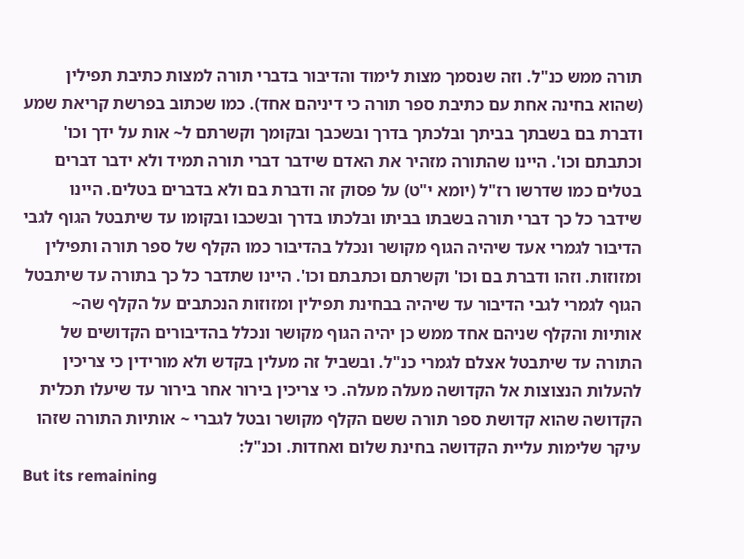תורה ממש כנ"ל. וזה שנסמך מצות לימוד והדיבור בדברי תורה למצות כתיבת תפילין (שהוא בחינה אחת עם כתיבת ספר תורה כי דיניהם אחד). כמו שכתוב בפרשת קריאת שמע ודברת בם בשבתך בביתך ובלכתך בדרך ובשכבך ובקומך וקשרתם ל~ אות על ידך וכו' וכתבתם וכו'. היינו שהתורה מזהיר את האדם שידבר דברי תורה תמיד ולא ידבר דברים בטלים כמו שדרשו רז"ל (יומא י"ט) על פסוק זה ודברת בם ולא בדברים בטלים. היינו שידבר כל כך דברי תורה בשבתו בביתו ובלכתו בדרך ובשכבו ובקומו עד שיתבטל הגוף לגבי הדיבור לגמרי אעד שיהיה הגוף מקושר ונכלל בהדיבור כמו הקלף של ספר תורה ותפילין ומזוזות. וזהו ודברת בם וכו' וקשרתם וכתבתם וכו'. היינו שתדבר כל כך בתורה עד שיתבטל הגוף לגמרי לגבי הדיבור עד שיהיה בבחינת תפילין ומזוזות הנכתבים על הקלף שה~ אותיות והקלף שניהם אחד ממש כן יהיה הגוף מקושר ונכלל בהדיבורים הקדושים של התורה עד שיתבטל אצלם לגמרי כנ"ל. ובשביל זה מעלין בקדש ולא מורידין כי צריכין להעלות הנצוצות אל הקדושה מעלה מעלה. כי צריכין בירור אחר בירור עד שיעלו תכלית הקדושה שהוא קדושת ספר תורה ששם הקלף מקושר ובטל לגברי ~ אותיות התורה שזהו עיקר שלימות עליית הקדושה בחינת שלום ואחדות. וכנ"ל:
But its remaining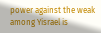power against the weak among Yisrael is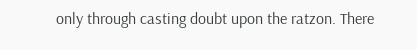only through casting doubt upon the ratzon. There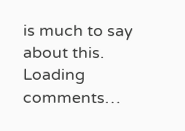is much to say about this.
Loading comments…